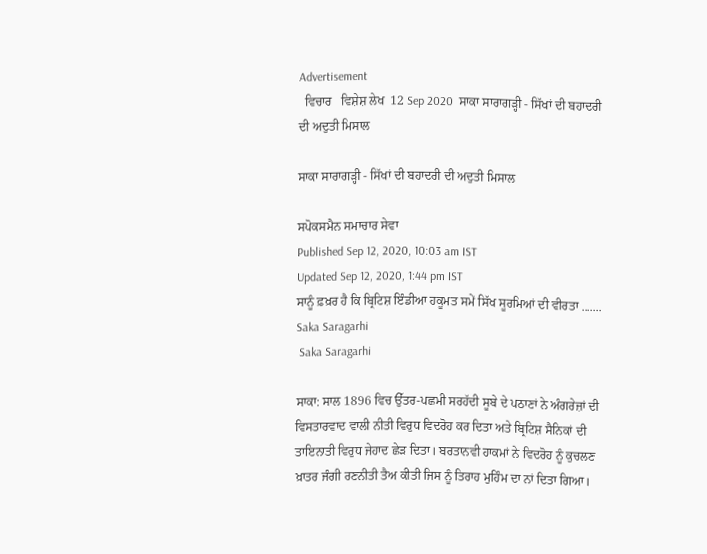Advertisement
  ਵਿਚਾਰ   ਵਿਸ਼ੇਸ਼ ਲੇਖ  12 Sep 2020  ਸਾਕਾ ਸਾਰਾਗੜ੍ਹੀ - ਸਿੱਖਾਂ ਦੀ ਬਹਾਦਰੀ ਦੀ ਅਦੁਤੀ ਮਿਸਾਲ

ਸਾਕਾ ਸਾਰਾਗੜ੍ਹੀ - ਸਿੱਖਾਂ ਦੀ ਬਹਾਦਰੀ ਦੀ ਅਦੁਤੀ ਮਿਸਾਲ

ਸਪੋਕਸਮੈਨ ਸਮਾਚਾਰ ਸੇਵਾ
Published Sep 12, 2020, 10:03 am IST
Updated Sep 12, 2020, 1:44 pm IST
ਸਾਨੂੰ ਫ਼ਖ਼ਰ ਹੈ ਕਿ ਬ੍ਰਿਟਿਸ਼ ਇੰਡੀਆ ਹਕੂਮਤ ਸਮੇਂ ਸਿੱਖ ਸੂਰਮਿਆਂ ਦੀ ਵੀਰਤਾ .......
Saka Saragarhi
 Saka Saragarhi

ਸਾਕਾ: ਸਾਲ 1896 ਵਿਚ ਉੱਤਰ-ਪਛਮੀ ਸਰਹੱਦੀ ਸੂਬੇ ਦੇ ਪਠਾਣਾਂ ਨੇ ਅੰਗਰੇਜ਼ਾਂ ਦੀ ਵਿਸਤਾਰਵਾਦ ਵਾਲੀ ਨੀਤੀ ਵਿਰੁਧ ਵਿਦਰੋਹ ਕਰ ਦਿਤਾ ਅਤੇ ਬ੍ਰਿਟਿਸ਼ ਸੈਨਿਕਾਂ ਦੀ ਤਾਇਨਾਤੀ ਵਿਰੁਧ ਜੇਹਾਦ ਛੇੜ ਦਿਤਾ। ਬਰਤਾਨਵੀ ਹਾਕਮਾਂ ਨੇ ਵਿਦਰੋਹ ਨੂੰ ਕੁਚਲਣ ਖ਼ਾਤਰ ਜੰਗੀ ਰਣਨੀਤੀ ਤੈਅ ਕੀਤੀ ਜਿਸ ਨੂੰ ਤਿਰਾਹ ਮੁਹਿੰਮ ਦਾ ਨਾਂ ਦਿਤਾ ਗਿਆ।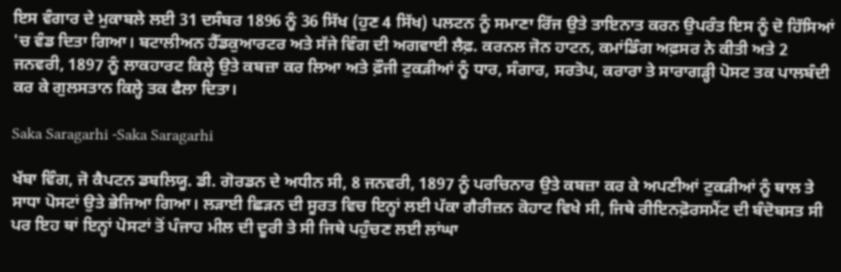ਇਸ ਵੰਗਾਰ ਦੇ ਮੁਕਾਬਲੇ ਲਈ 31 ਦਸੰਬਰ 1896 ਨੂੰ 36 ਸਿੱਖ (ਹੁਣ 4 ਸਿੱਖ) ਪਲਟਨ ਨੂੰ ਸਮਾਣਾ ਰਿੱਜ ਉਤੇ ਤਾਇਨਾਤ ਕਰਨ ਉਪਰੰਤ ਇਸ ਨੂੰ ਦੋ ਹਿੱਸਿਆਂ 'ਚ ਵੰਡ ਦਿਤਾ ਗਿਆ। ਬਟਾਲੀਅਨ ਹੈੱਡਕੁਆਰਟਰ ਅਤੇ ਸੱਜੇ ਵਿੰਗ ਦੀ ਅਗਵਾਈ ਲੈਫ਼. ਕਰਨਲ ਜੋਨ ਹਾਟਨ, ਕਮਾਂਡਿੰਗ ਅਫ਼ਸਰ ਨੇ ਕੀਤੀ ਅਤੇ 2 ਜਨਵਰੀ, 1897 ਨੂੰ ਲਾਕਹਾਰਟ ਕਿਲ੍ਹੇ ਉਤੇ ਕਬਜ਼ਾ ਕਰ ਲਿਆ ਅਤੇ ਫ਼ੌਜੀ ਟੁਕੜੀਆਂ ਨੂੰ ਧਾਰ, ਸੰਗਾਰ, ਸਰਤੋਪ, ਕਰਾਰਾ ਤੇ ਸਾਰਾਗੜ੍ਹੀ ਪੋਸਟ ਤਕ ਪਾਲਬੰਦੀ ਕਰ ਕੇ ਗੁਲਸਤਾਨ ਕਿਲ੍ਹੇ ਤਕ ਫੈਲਾ ਦਿਤਾ।

Saka Saragarhi -Saka Saragarhi

ਖੱਬਾ ਵਿੰਗ, ਜੋ ਕੈਪਟਨ ਡਬਲਿਯੂ. ਡੀ. ਗੋਰਡਨ ਦੇ ਅਧੀਨ ਸੀ, 8 ਜਨਵਰੀ, 1897 ਨੂੰ ਪਰਚਿਨਾਰ ਉਤੇ ਕਬਜ਼ਾ ਕਰ ਕੇ ਅਪਣੀਆਂ ਟੁਕੜੀਆਂ ਨੂੰ ਥਾਲ ਤੇ ਸਾਧਾ ਪੋਸਟਾਂ ਉਤੇ ਭੇਜਿਆ ਗਿਆ। ਲੜਾਈ ਛਿੜਨ ਦੀ ਸੂਰਤ ਵਿਚ ਇਨ੍ਹਾਂ ਲਈ ਪੱਕਾ ਗੈਰੀਜ਼ਨ ਕੋਹਾਟ ਵਿਖੇ ਸੀ, ਜਿਥੇ ਰੀਇਨਫ਼ੋਰਸਮੈਂਟ ਦੀ ਬੰਦੋਬਸਤ ਸੀ ਪਰ ਇਹ ਥਾਂ ਇਨ੍ਹਾਂ ਪੋਸਟਾਂ ਤੋਂ ਪੰਜਾਹ ਮੀਲ ਦੀ ਦੂਰੀ ਤੇ ਸੀ ਜਿਥੇ ਪਹੁੰਚਣ ਲਈ ਲਾਂਘਾ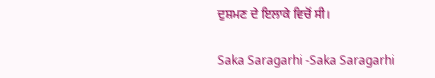ਦੁਸ਼ਮਣ ਦੇ ਇਲਾਕੇ ਵਿਚੋਂ ਸੀ।

Saka Saragarhi -Saka Saragarhi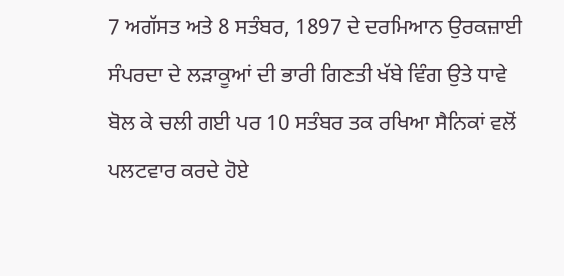7 ਅਗੱਸਤ ਅਤੇ 8 ਸਤੰਬਰ, 1897 ਦੇ ਦਰਮਿਆਨ ਉਰਕਜ਼ਾਈ ਸੰਪਰਦਾ ਦੇ ਲੜਾਕੂਆਂ ਦੀ ਭਾਰੀ ਗਿਣਤੀ ਖੱਬੇ ਵਿੰਗ ਉਤੇ ਧਾਵੇ ਬੋਲ ਕੇ ਚਲੀ ਗਈ ਪਰ 10 ਸਤੰਬਰ ਤਕ ਰਖਿਆ ਸੈਨਿਕਾਂ ਵਲੋਂ ਪਲਟਵਾਰ ਕਰਦੇ ਹੋਏ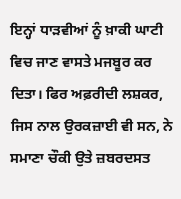ਇਨ੍ਹਾਂ ਧਾੜਵੀਆਂ ਨੂੰ ਖ਼ਾਕੀ ਘਾਟੀ ਵਿਚ ਜਾਣ ਵਾਸਤੇ ਮਜਬੂਰ ਕਰ ਦਿਤਾ। ਫਿਰ ਅਫ਼ਰੀਦੀ ਲਸ਼ਕਰ, ਜਿਸ ਨਾਲ ਉਰਕਜ਼ਾਈ ਵੀ ਸਨ, ਨੇ ਸਮਾਣਾ ਚੌਕੀ ਉਤੇ ਜ਼ਬਰਦਸਤ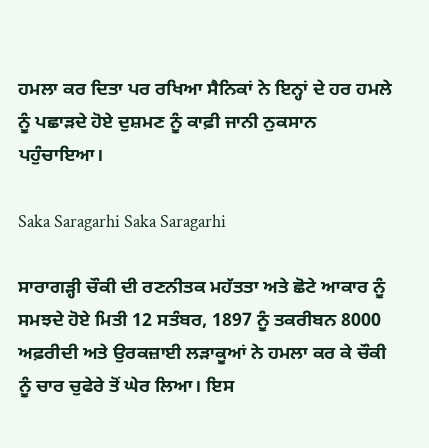ਹਮਲਾ ਕਰ ਦਿਤਾ ਪਰ ਰਖਿਆ ਸੈਨਿਕਾਂ ਨੇ ਇਨ੍ਹਾਂ ਦੇ ਹਰ ਹਮਲੇ ਨੂੰ ਪਛਾੜਦੇ ਹੋਏ ਦੁਸ਼ਮਣ ਨੂੰ ਕਾਫ਼ੀ ਜਾਨੀ ਨੁਕਸਾਨ ਪਹੁੰਚਾਇਆ।

Saka Saragarhi Saka Saragarhi

ਸਾਰਾਗੜ੍ਹੀ ਚੌਕੀ ਦੀ ਰਣਨੀਤਕ ਮਹੱਤਤਾ ਅਤੇ ਛੋਟੇ ਆਕਾਰ ਨੂੰ ਸਮਝਦੇ ਹੋਏ ਮਿਤੀ 12 ਸਤੰਬਰ, 1897 ਨੂੰ ਤਕਰੀਬਨ 8000 ਅਫ਼ਰੀਦੀ ਅਤੇ ਉਰਕਜ਼ਾਈ ਲੜਾਕੂਆਂ ਨੇ ਹਮਲਾ ਕਰ ਕੇ ਚੌਕੀ ਨੂੰ ਚਾਰ ਚੁਫੇਰੇ ਤੋਂ ਘੇਰ ਲਿਆ। ਇਸ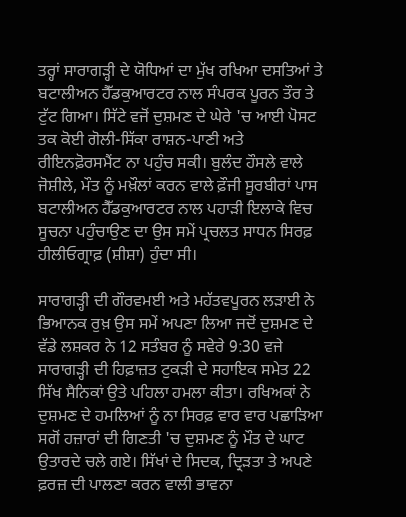ਤਰ੍ਹਾਂ ਸਾਰਾਗੜ੍ਹੀ ਦੇ ਯੋਧਿਆਂ ਦਾ ਮੁੱਖ ਰਖਿਆ ਦਸਤਿਆਂ ਤੇ ਬਟਾਲੀਅਨ ਹੈੱਡਕੁਆਰਟਰ ਨਾਲ ਸੰਪਰਕ ਪੂਰਨ ਤੌਰ ਤੇ ਟੁੱਟ ਗਿਆ। ਸਿੱਟੇ ਵਜੋਂ ਦੁਸ਼ਮਣ ਦੇ ਘੇਰੇ 'ਚ ਆਈ ਪੋਸਟ ਤਕ ਕੋਈ ਗੋਲੀ-ਸਿੱਕਾ ਰਾਸ਼ਨ-ਪਾਣੀ ਅਤੇ ਰੀਇਨਫ਼ੋਰਸਮੈਂਟ ਨਾ ਪਹੁੰਚ ਸਕੀ। ਬੁਲੰਦ ਹੌਸਲੇ ਵਾਲੇ ਜੋਸ਼ੀਲੇ, ਮੌਤ ਨੂੰ ਮਖ਼ੌਲਾਂ ਕਰਨ ਵਾਲੇ ਫ਼ੌਜੀ ਸੂਰਬੀਰਾਂ ਪਾਸ ਬਟਾਲੀਅਨ ਹੈੱਡਕੁਆਰਟਰ ਨਾਲ ਪਹਾੜੀ ਇਲਾਕੇ ਵਿਚ ਸੂਚਨਾ ਪਹੁੰਚਾਉਣ ਦਾ ਉਸ ਸਮੇਂ ਪ੍ਰਚਲਤ ਸਾਧਨ ਸਿਰਫ਼ ਹੀਲੀਓਗ੍ਰਾਫ਼ (ਸ਼ੀਸ਼ਾ) ਹੁੰਦਾ ਸੀ।

ਸਾਰਾਗੜ੍ਹੀ ਦੀ ਗੌਰਵਮਈ ਅਤੇ ਮਹੱਤਵਪੂਰਨ ਲੜਾਈ ਨੇ ਭਿਆਨਕ ਰੁਖ਼ ਉਸ ਸਮੇਂ ਅਪਣਾ ਲਿਆ ਜਦੋਂ ਦੁਸ਼ਮਣ ਦੇ ਵੱਡੇ ਲਸ਼ਕਰ ਨੇ 12 ਸਤੰਬਰ ਨੂੰ ਸਵੇਰੇ 9:30 ਵਜੇ ਸਾਰਾਗੜ੍ਹੀ ਦੀ ਹਿਫ਼ਾਜ਼ਤ ਟੁਕੜੀ ਦੇ ਸਹਾਇਕ ਸਮੇਤ 22 ਸਿੱਖ ਸੈਨਿਕਾਂ ਉਤੇ ਪਹਿਲਾ ਹਮਲਾ ਕੀਤਾ। ਰਖਿਅਕਾਂ ਨੇ ਦੁਸ਼ਮਣ ਦੇ ਹਮਲਿਆਂ ਨੂੰ ਨਾ ਸਿਰਫ਼ ਵਾਰ ਵਾਰ ਪਛਾੜਿਆ ਸਗੋਂ ਹਜ਼ਾਰਾਂ ਦੀ ਗਿਣਤੀ 'ਚ ਦੁਸ਼ਮਣ ਨੂੰ ਮੌਤ ਦੇ ਘਾਟ ਉਤਾਰਦੇ ਚਲੇ ਗਏ। ਸਿੱਖਾਂ ਦੇ ਸਿਦਕ, ਦ੍ਰਿੜਤਾ ਤੇ ਅਪਣੇ ਫ਼ਰਜ਼ ਦੀ ਪਾਲਣਾ ਕਰਨ ਵਾਲੀ ਭਾਵਨਾ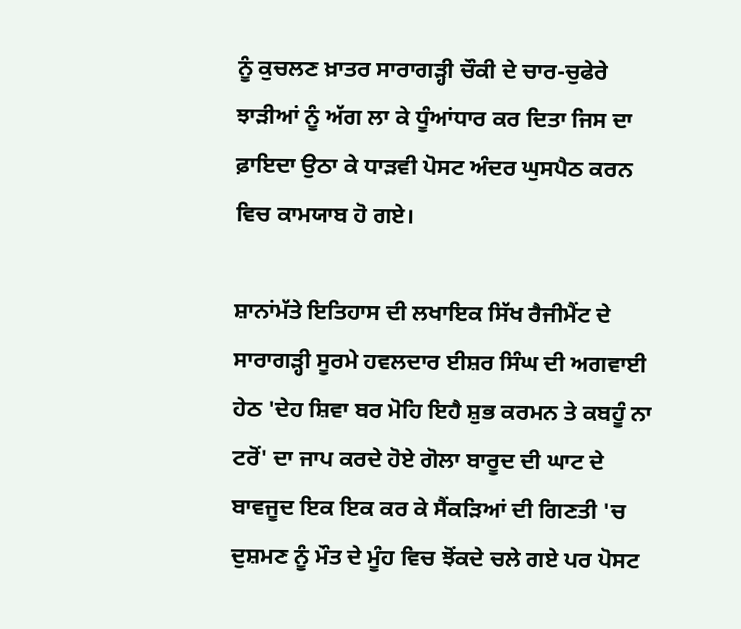ਨੂੰ ਕੁਚਲਣ ਖ਼ਾਤਰ ਸਾਰਾਗੜ੍ਹੀ ਚੌਕੀ ਦੇ ਚਾਰ-ਚੁਫੇਰੇ ਝਾੜੀਆਂ ਨੂੰ ਅੱਗ ਲਾ ਕੇ ਧੂੰਆਂਧਾਰ ਕਰ ਦਿਤਾ ਜਿਸ ਦਾ ਫ਼ਾਇਦਾ ਉਠਾ ਕੇ ਧਾੜਵੀ ਪੋਸਟ ਅੰਦਰ ਘੁਸਪੈਠ ਕਰਨ ਵਿਚ ਕਾਮਯਾਬ ਹੋ ਗਏ।

ਸ਼ਾਨਾਂਮੱਤੇ ਇਤਿਹਾਸ ਦੀ ਲਖਾਇਕ ਸਿੱਖ ਰੈਜੀਮੈਂਟ ਦੇ ਸਾਰਾਗੜ੍ਹੀ ਸੂਰਮੇ ਹਵਲਦਾਰ ਈਸ਼ਰ ਸਿੰਘ ਦੀ ਅਗਵਾਈ ਹੇਠ 'ਦੇਹ ਸ਼ਿਵਾ ਬਰ ਮੋਹਿ ਇਹੈ ਸ਼ੁਭ ਕਰਮਨ ਤੇ ਕਬਹੂੰ ਨਾ ਟਰੋਂ' ਦਾ ਜਾਪ ਕਰਦੇ ਹੋਏ ਗੋਲਾ ਬਾਰੂਦ ਦੀ ਘਾਟ ਦੇ ਬਾਵਜੂਦ ਇਕ ਇਕ ਕਰ ਕੇ ਸੈਂਕੜਿਆਂ ਦੀ ਗਿਣਤੀ 'ਚ ਦੁਸ਼ਮਣ ਨੂੰ ਮੌਤ ਦੇ ਮੂੰਹ ਵਿਚ ਝੋਂਕਦੇ ਚਲੇ ਗਏ ਪਰ ਪੋਸਟ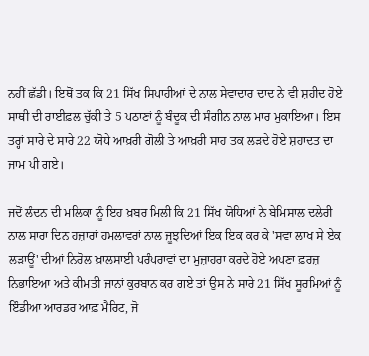ਨਹੀਂ ਛੱਡੀ। ਇਥੋਂ ਤਕ ਕਿ 21 ਸਿੱਖ ਸਿਪਾਹੀਆਂ ਦੇ ਨਾਲ ਸੇਵਾਦਾਰ ਦਾਦ ਨੇ ਵੀ ਸ਼ਹੀਦ ਹੋਏ ਸਾਥੀ ਦੀ ਰਾਈਫ਼ਲ ਚੁੱਕੀ ਤੇ 5 ਪਠਾਣਾਂ ਨੂੰ ਬੰਦੂਕ ਦੀ ਸੰਗੀਨ ਨਾਲ ਮਾਰ ਮੁਕਾਇਆ। ਇਸ ਤਰ੍ਹਾਂ ਸਾਰੇ ਦੇ ਸਾਰੇ 22 ਯੋਧੇ ਆਖ਼ਰੀ ਗੋਲੀ ਤੇ ਆਖ਼ਰੀ ਸਾਹ ਤਕ ਲੜਦੇ ਹੋਏ ਸ਼ਹਾਦਤ ਦਾ ਜਾਮ ਪੀ ਗਏ।

ਜਦੋਂ ਲੰਦਨ ਦੀ ਮਲਿਕਾ ਨੂੰ ਇਹ ਖ਼ਬਰ ਮਿਲੀ ਕਿ 21 ਸਿੱਖ ਯੋਧਿਆਂ ਨੇ ਬੇਮਿਸਾਲ ਦਲੇਰੀ ਨਾਲ ਸਾਰਾ ਦਿਨ ਹਜ਼ਾਰਾਂ ਹਮਲਾਵਰਾਂ ਨਾਲ ਜੂਝਦਿਆਂ ਇਕ ਇਕ ਕਰ ਕੇ 'ਸਵਾ ਲਾਖ ਸੇ ਏਕ ਲੜਾਊਂ' ਦੀਆਂ ਨਿਰੋਲ ਖ਼ਾਲਸਾਈ ਪਰੰਪਰਾਵਾਂ ਦਾ ਮੁਜ਼ਾਹਰਾ ਕਰਦੇ ਹੋਏ ਅਪਣਾ ਫ਼ਰਜ਼ ਨਿਭਾਇਆ ਅਤੇ ਕੀਮਤੀ ਜਾਨਾਂ ਕੁਰਬਾਨ ਕਰ ਗਏ ਤਾਂ ਉਸ ਨੇ ਸਾਰੇ 21 ਸਿੱਖ ਸੂਰਮਿਆਂ ਨੂੰ ਇੰਡੀਆ ਆਰਡਰ ਆਫ਼ ਮੈਰਿਟ, ਜੋ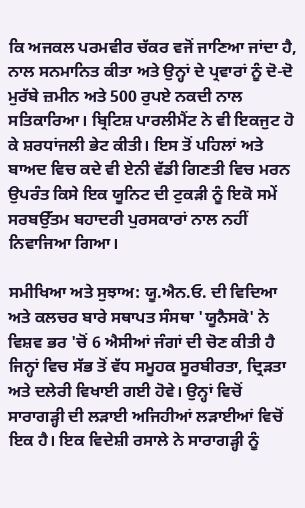ਕਿ ਅਜਕਲ ਪਰਮਵੀਰ ਚੱਕਰ ਵਜੋਂ ਜਾਣਿਆ ਜਾਂਦਾ ਹੈ, ਨਾਲ ਸਨਮਾਨਿਤ ਕੀਤਾ ਅਤੇ ਉਨ੍ਹਾਂ ਦੇ ਪ੍ਰਵਾਰਾਂ ਨੂੰ ਦੋ-ਦੋ ਮੁਰੱਬੇ ਜ਼ਮੀਨ ਅਤੇ 500 ਰੁਪਏ ਨਕਦੀ ਨਾਲ ਸਤਿਕਾਰਿਆ। ਬ੍ਰਿਟਿਸ਼ ਪਾਰਲੀਮੈਂਟ ਨੇ ਵੀ ਇਕਜੁਟ ਹੋ ਕੇ ਸ਼ਰਧਾਂਜਲੀ ਭੇਟ ਕੀਤੀ। ਇਸ ਤੋਂ ਪਹਿਲਾਂ ਅਤੇ ਬਾਅਦ ਵਿਚ ਕਦੇ ਵੀ ਏਨੀ ਵੱਡੀ ਗਿਣਤੀ ਵਿਚ ਮਰਨ ਉਪਰੰਤ ਕਿਸੇ ਇਕ ਯੂਨਿਟ ਦੀ ਟੁਕੜੀ ਨੂੰ ਇਕੋ ਸਮੇਂ ਸਰਬਉੱਤਮ ਬਹਾਦਰੀ ਪੁਰਸਕਾਰਾਂ ਨਾਲ ਨਹੀਂ ਨਿਵਾਜਿਆ ਗਿਆ।

ਸਮੀਖਿਆ ਅਤੇ ਸੁਝਾਅ: ਯੂ.ਐਨ.ਓ. ਦੀ ਵਿਦਿਆ ਅਤੇ ਕਲਚਰ ਬਾਰੇ ਸਥਾਪਤ ਸੰਸਥਾ 'ਯੂਨੈਸਕੋ' ਨੇ ਵਿਸ਼ਵ ਭਰ 'ਚੋਂ 6 ਐਸੀਆਂ ਜੰਗਾਂ ਦੀ ਚੋਣ ਕੀਤੀ ਹੈ ਜਿਨ੍ਹਾਂ ਵਿਚ ਸੱਭ ਤੋਂ ਵੱਧ ਸਮੂਹਕ ਸੂਰਬੀਰਤਾ, ਦ੍ਰਿੜਤਾ ਅਤੇ ਦਲੇਰੀ ਵਿਖਾਈ ਗਈ ਹੋਵੇ। ਉਨ੍ਹਾਂ ਵਿਚੋਂ ਸਾਰਾਗੜ੍ਹੀ ਦੀ ਲੜਾਈ ਅਜਿਹੀਆਂ ਲੜਾਈਆਂ ਵਿਚੋਂ ਇਕ ਹੈ। ਇਕ ਵਿਦੇਸ਼ੀ ਰਸਾਲੇ ਨੇ ਸਾਰਾਗੜ੍ਹੀ ਨੂੰ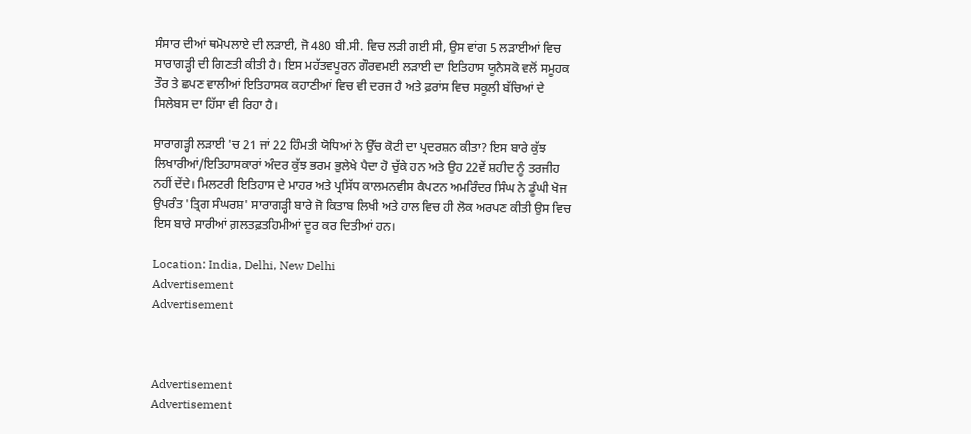ਸੰਸਾਰ ਦੀਆਂ ਥਮੋਪਲਾਏ ਦੀ ਲੜਾਈ, ਜੋ 480 ਬੀ.ਸੀ. ਵਿਚ ਲੜੀ ਗਈ ਸੀ, ਉਸ ਵਾਂਗ 5 ਲੜਾਈਆਂ ਵਿਚ ਸਾਰਾਗੜ੍ਹੀ ਦੀ ਗਿਣਤੀ ਕੀਤੀ ਹੈ। ਇਸ ਮਹੱਤਵਪੂਰਨ ਗੌਰਵਮਈ ਲੜਾਈ ਦਾ ਇਤਿਹਾਸ ਯੂਨੈਸਕੋ ਵਲੋਂ ਸਮੂਹਕ ਤੌਰ ਤੇ ਛਪਣ ਵਾਲੀਆਂ ਇਤਿਹਾਸਕ ਕਹਾਣੀਆਂ ਵਿਚ ਵੀ ਦਰਜ ਹੈ ਅਤੇ ਫ਼ਰਾਂਸ ਵਿਚ ਸਕੂਲੀ ਬੱਚਿਆਂ ਦੇ ਸਿਲੇਬਸ ਦਾ ਹਿੱਸਾ ਵੀ ਰਿਹਾ ਹੈ।

ਸਾਰਾਗੜ੍ਹੀ ਲੜਾਈ 'ਚ 21 ਜਾਂ 22 ਹਿੰਮਤੀ ਯੋਧਿਆਂ ਨੇ ਉੱਚ ਕੋਟੀ ਦਾ ਪ੍ਰਦਰਸ਼ਨ ਕੀਤਾ? ਇਸ ਬਾਰੇ ਕੁੱਝ ਲਿਖਾਰੀਆਂ/ਇਤਿਹਾਸਕਾਰਾਂ ਅੰਦਰ ਕੁੱਝ ਭਰਮ ਭੁਲੇਖੇ ਪੈਦਾ ਹੋ ਚੁੱਕੇ ਹਨ ਅਤੇ ਉਹ 22ਵੇਂ ਸ਼ਹੀਦ ਨੂੰ ਤਰਜੀਹ ਨਹੀਂ ਦੇਂਦੇ। ਮਿਲਟਰੀ ਇਤਿਹਾਸ ਦੇ ਮਾਹਰ ਅਤੇ ਪ੍ਰਸਿੱਧ ਕਾਲਮਨਵੀਸ ਕੈਪਟਨ ਅਮਰਿੰਦਰ ਸਿੰਘ ਨੇ ਡੂੰਘੀ ਖੋਜ ਉਪਰੰਤ 'ਤ੍ਰਿਗ ਸੰਘਰਸ਼' ਸਾਰਾਗੜ੍ਹੀ ਬਾਰੇ ਜੋ ਕਿਤਾਬ ਲਿਖੀ ਅਤੇ ਹਾਲ ਵਿਚ ਹੀ ਲੋਕ ਅਰਪਣ ਕੀਤੀ ਉਸ ਵਿਚ ਇਸ ਬਾਰੇ ਸਾਰੀਆਂ ਗ਼ਲਤਫ਼ਤਹਿਮੀਆਂ ਦੂਰ ਕਰ ਦਿਤੀਆਂ ਹਨ।

Location: India, Delhi, New Delhi
Advertisement
Advertisement



Advertisement
Advertisement